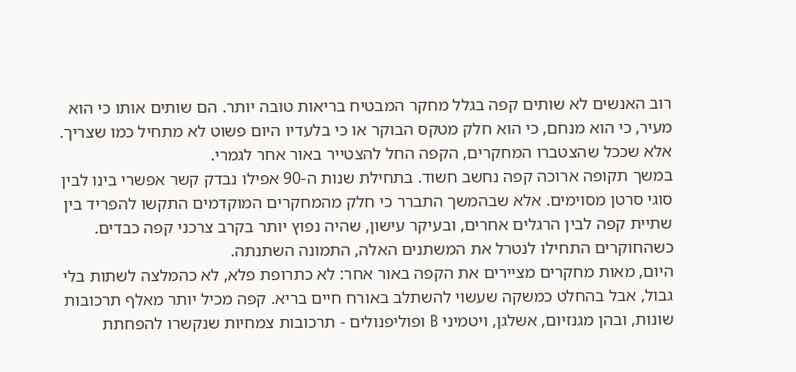רוב האנשים לא שותים קפה בגלל מחקר המבטיח בריאות טובה יותר. הם שותים אותו כי הוא מעיר, כי הוא מנחם, כי הוא חלק מטקס הבוקר או כי בלעדיו היום פשוט לא מתחיל כמו שצריך. אלא שככל שהצטברו המחקרים, הקפה החל להצטייר באור אחר לגמרי.
במשך תקופה ארוכה קפה נחשב חשוד. בתחילת שנות ה-90 אפילו נבדק קשר אפשרי בינו לבין סוגי סרטן מסוימים. אלא שבהמשך התברר כי חלק מהמחקרים המוקדמים התקשו להפריד בין שתיית קפה לבין הרגלים אחרים, ובעיקר עישון, שהיה נפוץ יותר בקרב צרכני קפה כבדים. כשהחוקרים התחילו לנטרל את המשתנים האלה, התמונה השתנתה.
היום, מאות מחקרים מציירים את הקפה באור אחר: לא כתרופת פלא, לא כהמלצה לשתות בלי גבול, אבל בהחלט כמשקה שעשוי להשתלב באורח חיים בריא. קפה מכיל יותר מאלף תרכובות שונות, ובהן מגנזיום, אשלגן, ויטמיני B ופוליפנולים - תרכובות צמחיות שנקשרו להפחתת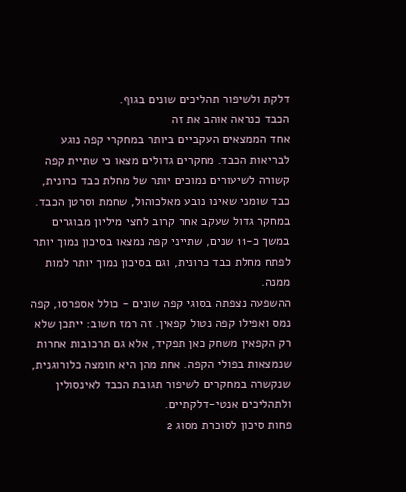דלקת ולשיפור תהליכים שונים בגוף.
הכבד כנראה אוהב את זה
אחד הממצאים העקביים ביותר במחקרי קפה נוגע לבריאות הכבד. מחקרים גדולים מצאו כי שתיית קפה קשורה לשיעורים נמוכים יותר של מחלת כבד כרונית, כבד שומני שאינו נובע מאלכוהול, שחמת וסרטן הכבד.
במחקר גדול שעקב אחר קרוב לחצי מיליון מבוגרים במשך כ-11 שנים, שתייני קפה נמצאו בסיכון נמוך יותר לפתח מחלת כבד כרונית, וגם בסיכון נמוך יותר למות ממנה.
ההשפעה נצפתה בסוגי קפה שונים - כולל אספרסו, קפה נמס ואפילו קפה נטול קפאין. זה רמז חשוב: ייתכן שלא רק הקפאין משחק כאן תפקיד, אלא גם תרכובות אחרות שנמצאות בפולי הקפה. אחת מהן היא חומצה כלורוגנית, שנקשרה במחקרים לשיפור תגובת הכבד לאינסולין ולתהליכים אנטי-דלקתיים.
פחות סיכון לסוכרת מסוג 2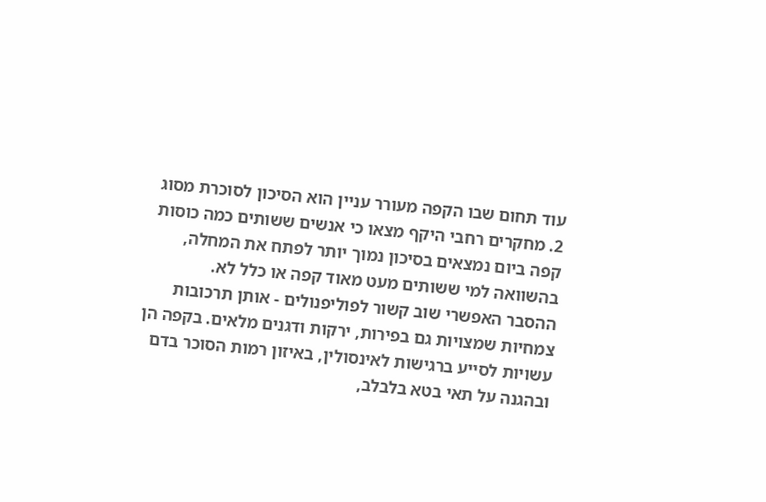עוד תחום שבו הקפה מעורר עניין הוא הסיכון לסוכרת מסוג 2. מחקרים רחבי היקף מצאו כי אנשים ששותים כמה כוסות קפה ביום נמצאים בסיכון נמוך יותר לפתח את המחלה, בהשוואה למי ששותים מעט מאוד קפה או כלל לא.
ההסבר האפשרי שוב קשור לפוליפנולים - אותן תרכובות צמחיות שמצויות גם בפירות, ירקות ודגנים מלאים. בקפה הן עשויות לסייע ברגישות לאינסולין, באיזון רמות הסוכר בדם ובהגנה על תאי בטא בלבלב,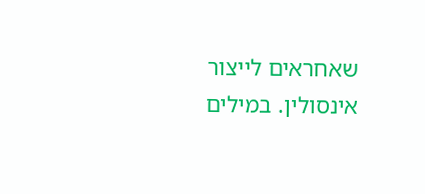שאחראים לייצור אינסולין. במילים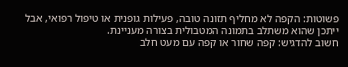פשוטות: הקפה לא מחליף תזונה טובה, פעילות גופנית או טיפול רפואי, אבל ייתכן שהוא משתלב בתמונה המטבולית בצורה מעניינת.
חשוב להדגיש: קפה שחור או קפה עם מעט חלב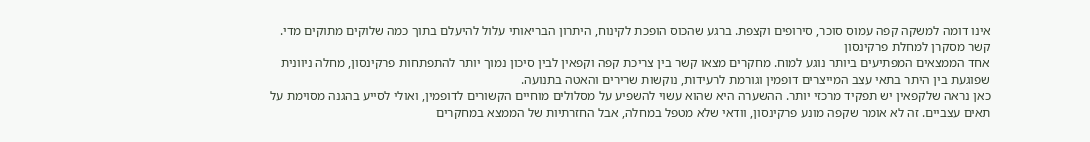אינו דומה למשקה קפה עמוס סוכר, סירופים וקצפת. ברגע שהכוס הופכת לקינוח, היתרון הבריאותי עלול להיעלם בתוך כמה שלוקים מתוקים מדי.
קשר מסקרן למחלת פרקינסון
אחד הממצאים המפתיעים ביותר נוגע למוח. מחקרים מצאו קשר בין צריכת קפה וקפאין לבין סיכון נמוך יותר להתפתחות פרקינסון, מחלה ניוונית שפוגעת בין היתר בתאי עצב המייצרים דופמין וגורמת לרעידות, נוקשות שרירים והאטה בתנועה.
כאן נראה שלקפאין יש תפקיד מרכזי יותר. ההשערה היא שהוא עשוי להשפיע על מסלולים מוחיים הקשורים לדופמין, ואולי לסייע בהגנה מסוימת על תאים עצביים. זה לא אומר שקפה מונע פרקינסון, וודאי שלא מטפל במחלה, אבל החזרתיות של הממצא במחקרים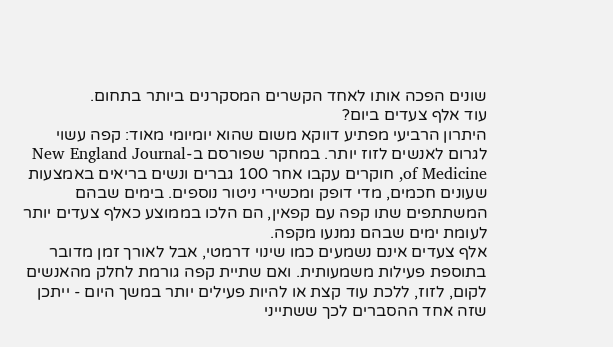שונים הפכה אותו לאחד הקשרים המסקרנים ביותר בתחום.
עוד אלף צעדים ביום?
היתרון הרביעי מפתיע דווקא משום שהוא יומיומי מאוד: קפה עשוי לגרום לאנשים לזוז יותר. במחקר שפורסם ב-New England Journal of Medicine, חוקרים עקבו אחר 100 גברים ונשים בריאים באמצעות שעונים חכמים, מדי דופק ומכשירי ניטור נוספים. בימים שבהם המשתתפים שתו קפה עם קפאין, הם הלכו בממוצע כאלף צעדים יותר לעומת ימים שבהם נמנעו מקפה.
אלף צעדים אינם נשמעים כמו שינוי דרמטי, אבל לאורך זמן מדובר בתוספת פעילות משמעותית. ואם שתיית קפה גורמת לחלק מהאנשים לקום, לזוז, ללכת עוד קצת או להיות פעילים יותר במשך היום - ייתכן שזה אחד ההסברים לכך ששתייני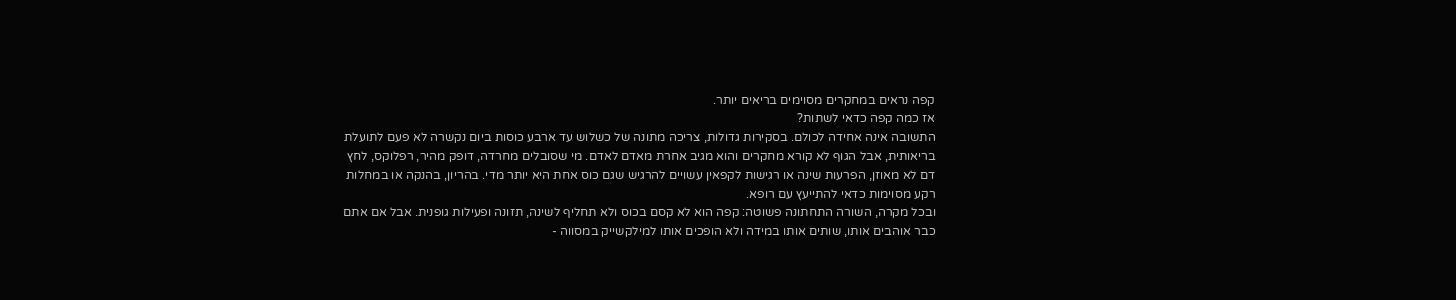קפה נראים במחקרים מסוימים בריאים יותר.
אז כמה קפה כדאי לשתות?
התשובה אינה אחידה לכולם. בסקירות גדולות, צריכה מתונה של כשלוש עד ארבע כוסות ביום נקשרה לא פעם לתועלת בריאותית, אבל הגוף לא קורא מחקרים והוא מגיב אחרת מאדם לאדם. מי שסובלים מחרדה, דופק מהיר, רפלוקס, לחץ דם לא מאוזן, הפרעות שינה או רגישות לקפאין עשויים להרגיש שגם כוס אחת היא יותר מדי. בהריון, בהנקה או במחלות רקע מסוימות כדאי להתייעץ עם רופא.
ובכל מקרה, השורה התחתונה פשוטה: קפה הוא לא קסם בכוס ולא תחליף לשינה, תזונה ופעילות גופנית. אבל אם אתם כבר אוהבים אותו, שותים אותו במידה ולא הופכים אותו למילקשייק במסווה -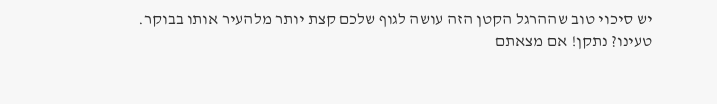יש סיכוי טוב שההרגל הקטן הזה עושה לגוף שלכם קצת יותר מלהעיר אותו בבוקר.
טעינו? נתקן! אם מצאתם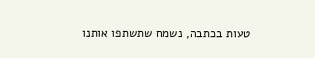טעות בכתבה, נשמח שתשתפו אותנו